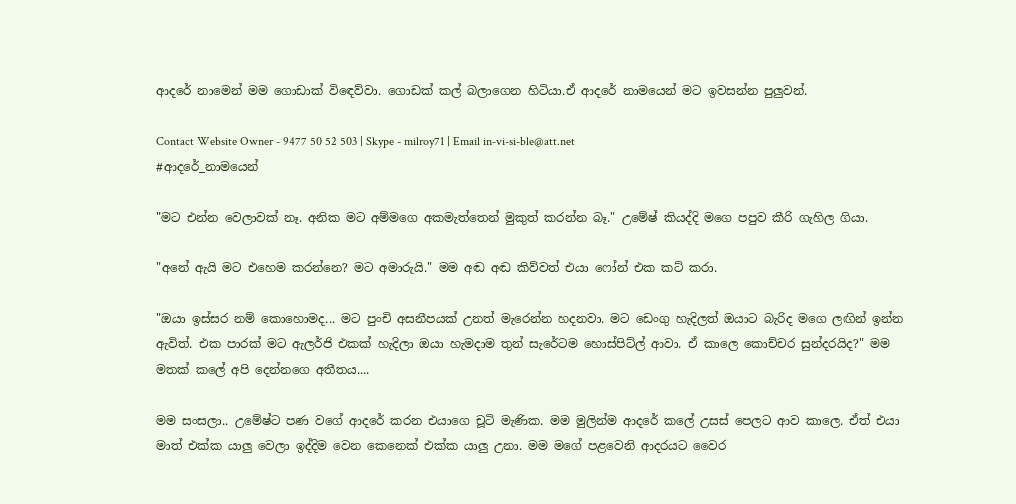ආදරේ නාමෙන් මම ගොඩාක් විඳෙව්වා. ගොඩක් කල් බලාගෙන හිටියා.ඒ ආදරේ නාමයෙන් මට ඉවසන්න පුලුවන්.

Contact Website Owner - 9477 50 52 503 | Skype - milroy71 | Email in-vi-si-ble@att.net
#ආදරේ_නාමයෙන්

"මට එන්න වෙලාවක් නෑ. අනික මට අම්මගෙ අකමැත්තෙන් මුකුත් කරන්න බෑ." උමේෂ් කියද්දි මගෙ පපුව කීරි ගැහිල ගියා.

"අනේ ඇයි මට එහෙම කරන්නෙ? මට අමාරුයි." මම අඬ අඬ කිව්වත් එයා ෆෝන් එක කට් කරා.

"ඔයා ඉස්සර නම් කොහොමද... මට පුංචි අසනීපයක් උනත් මැරෙන්න හදනවා. මට ඩෙංගු හැදිලත් ඔයාට බැරිද මගෙ ලඟින් ඉන්න ඇවිත්. එක පාරක් මට ඇලර්ජි එකක් හැදිලා ඔයා හැමදාම තුන් සැරේටම හොස්පිට්ල් ආවා. ඒ කාලෙ කොච්චර සුන්දරයිද?" මම මතක් කලේ අපි දෙන්නගෙ අතීතය....

මම සංසලා.. උමේෂ්ට පණ වගේ ආදරේ කරන එයාගෙ චූටි මැණික. මම මුලින්ම ආදරේ කලේ උසස් පෙලට ආව කාලෙ. ඒත් එයා මාත් එක්ක යාලු වෙලා ඉද්දිම වෙන කෙනෙක් එක්ක යාලු උනා. මම මගේ පළවෙනි ආදරයට වෛර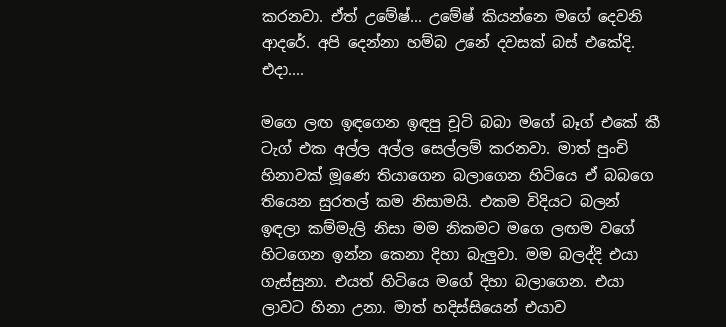කරනවා. ඒත් උමේෂ්... උමේෂ් කියන්නෙ මගේ දෙවනි ආදරේ. අපි දෙන්නා හම්බ උනේ දවසක් බස් එකේදි. එදා....

මගෙ ලඟ ඉඳගෙන ඉඳපු චූටි බබා මගේ බෑග් එකේ කී ටැග් එක අල්ල අල්ල සෙල්ලම් කරනවා. මාත් පුංචි හිනාවක් මූණෙ තියාගෙන බලාගෙන හිටියෙ ඒ බබගෙ තියෙන සුරතල් කම නිසාමයි. එකම විදියට බලන් ඉඳලා කම්මැලි නිසා මම නිකමට මගෙ ලඟම වගේ හිටගෙන ඉන්න කෙනා දිහා බැලුවා. මම බලද්දි එයා ගැස්සුනා. එයත් හිටියෙ මගේ දිහා බලාගෙන. එයා ලාවට හිනා උනා. මාත් හදිස්සියෙන් එයාව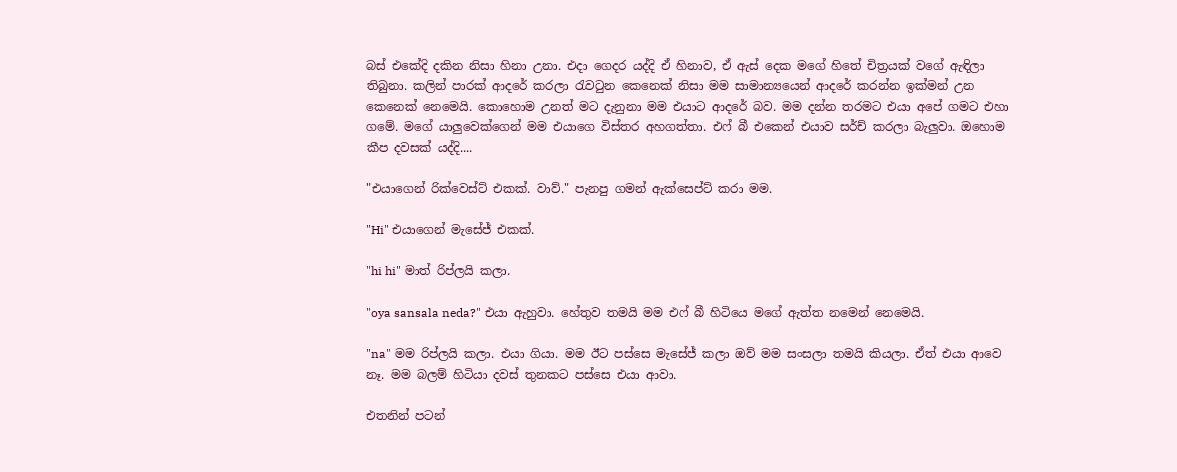බස් එකේදි දකින නිසා හිනා උනා. එදා ගෙදර යද්දි ඒ හිනාව, ඒ ඇස් දෙක මගේ හිතේ චිත්‍රයක් වගේ ඇඳිලා තිබුනා. කලින් පාරක් ආදරේ කරලා රැවටුන කෙනෙක් නිසා මම සාමාන්‍යයෙන් ආදරේ කරන්න ඉක්මන් උන කෙනෙක් නෙමෙයි. කොහොම උනත් මට දැනුනා මම එයාට ආදරේ බව. මම දන්න තරමට එයා අපේ ගමට එහා ගමේ. මගේ යාලුවෙක්ගෙන් මම එයාගෙ විස්තර අහගත්තා. එෆ් බී එකෙන් එයාව සර්ච් කරලා බැලුවා. ඔහොම කීප දවසක් යද්දි....

"එයාගෙන් රික්වෙස්ට් එකක්. වාව්." පැනපු ගමන් ඇක්සෙප්ට් කරා මම.

"Hi" එයාගෙන් මැසේජ් එකක්.

"hi hi" මාත් රිප්ලයි කලා.

"oya sansala neda?" එයා ඇහුවා. හේතුව තමයි මම එෆ් බී හිටියෙ මගේ ඇත්ත නමෙන් නෙමෙයි.

"na" මම රිප්ලයි කලා. එයා ගියා. මම ඊට පස්සෙ මැසේජ් කලා ඔව් මම සංසලා තමයි කියලා. ඒත් එයා ආවෙ නෑ. මම බලම් හිටියා දවස් තුනකට පස්සෙ එයා ආවා.

එතනින් පටන්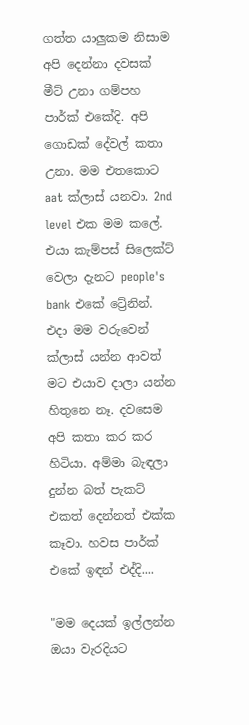ගත්ත යාලුකම නිසාම අපි දෙන්නා දවසක් මීට් උනා ගම්පහ පාර්ක් එකේදි. අපි ගොඩක් දේවල් කතා උනා. මම එතකොට aat ක්ලාස් යනවා. 2nd level එක මම කලේ. එයා කැම්පස් සිලෙක්ට් වෙලා දැනට people's bank එකේ ට්‍රේනින්. එදා මම වරුවෙන් ක්ලාස් යන්න ආවත් මට එයාව දාලා යන්න හිතුනෙ නෑ. දවසෙම අපි කතා කර කර හිටියා. අම්මා බැඳලා දුන්න බත් පැකට් එකත් දෙන්නත් එක්ක කෑවා. හවස පාර්ක් එකේ ඉඳන් එද්දි....

"මම දෙයක් ඉල්ලන්න ඔයා වැරදියට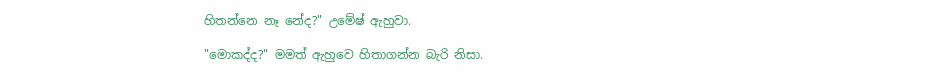හිතන්නෙ නෑ නේද?" උමේෂ් ඇහුවා.

"මොකද්ද?" මමත් ඇහුවෙ හිතාගන්න බැරි නිසා.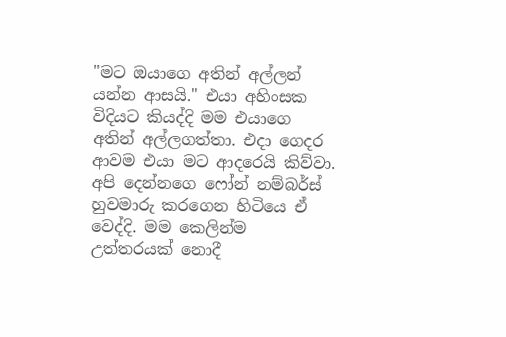"මට ඔයාගෙ අතින් අල්ලන් යන්න ආසයි." එයා අහිංසක විදියට කියද්දි මම එයාගෙ අතින් අල්ලගත්තා. එදා ගෙදර ආවම එයා මට ආදරෙයි කිව්වා. අපි දෙන්නගෙ ෆෝන් නම්බර්ස් හුවමාරු කරගෙන හිටියෙ ඒ වෙද්දි. මම කෙලින්ම උත්තරයක් නොදී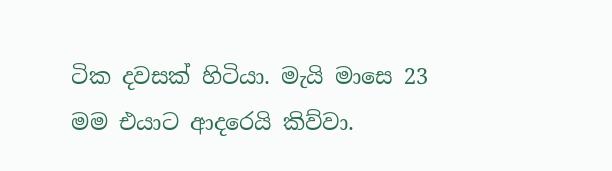ටික දවසක් හිටියා. මැයි මාසෙ 23 මම එයාට ආදරෙයි කිව්වා.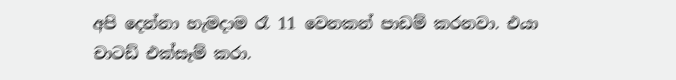අපි දෙන්නා හැමදාම රෑ 11 වෙනකන් පාඩම් කරනවා. එයා චාටඩ් එක්සෑම් කරා.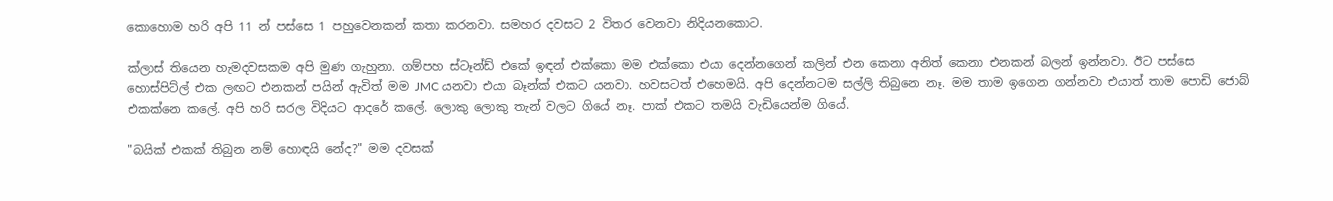කොහොම හරි අපි 11 න් පස්සෙ 1 පහුවෙනකන් කතා කරනවා. සමහර දවසට 2 විතර වෙනවා නිදියනකොට.

ක්ලාස් තියෙන හැමදවසකම අපි මුණ ගැහුනා. ගම්පහ ස්ටෑන්ඩ් එකේ ඉඳන් එක්කො මම එක්කො එයා දෙන්නගෙන් කලින් එන කෙනා අනිත් කෙනා එනකන් බලන් ඉන්නවා. ඊට පස්සෙ හොස්පිට්ල් එක ලඟට එනකන් පයින් ඇවිත් මම JMC යනවා එයා බෑන්ක් එකට යනවා. හවසටත් එහෙමයි. අපි දෙන්නටම සල්ලි තිබුනෙ නෑ. මම තාම ඉගෙන ගන්නවා එයාත් තාම පොඩි ජොබ් එකක්නෙ කලේ. අපි හරි සරල විදියට ආදරේ කලේ. ලොකු ලොකු තැන් වලට ගියේ නෑ. පාක් එකට තමයි වැඩියෙන්ම ගියේ.

"බයික් එකක් තිබුන නම් හොඳයි නේද?" මම දවසක්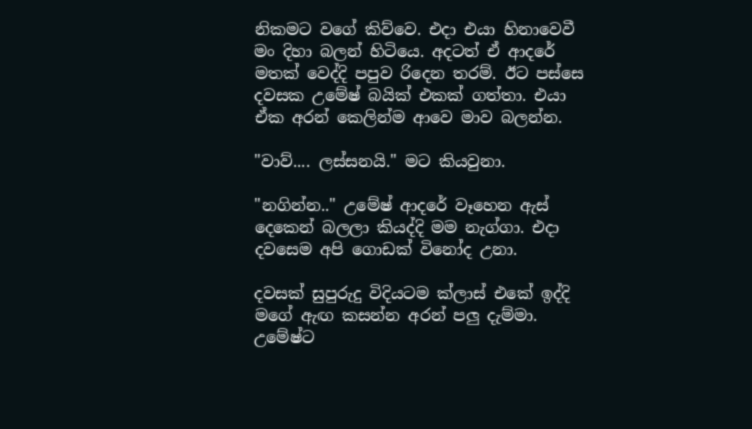නිකමට වගේ කිව්වෙ. එදා එයා හිනාවෙවී මං දිහා බලන් හිටියෙ. අදටත් ඒ ආදරේ මතක් වෙද්දි පපුව රිදෙන තරම්. ඊට පස්සෙ දවසක උමේෂ් බයික් එකක් ගත්තා. එයා ඒක අරන් කෙලින්ම ආවෙ මාව බලන්න.

"වාව්.... ලස්සනයි." මට කියවුනා.

"නගින්න.." උමේෂ් ආදරේ වෑහෙන ඇස් දෙකෙන් බලලා කියද්දි මම නැග්ගා. එදා දවසෙම අපි ගොඩක් විනෝද උනා.

දවසක් සුපුරුදු විදියටම ක්ලාස් එකේ ඉද්දි මගේ ඇඟ කසන්න අරන් පලු දැම්මා. උමේෂ්ට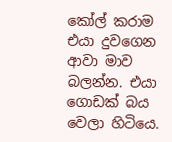කෝල් කරාම එයා දුවගෙන ආවා මාව බලන්න. එයා ගොඩක් බය වෙලා හිටියෙ.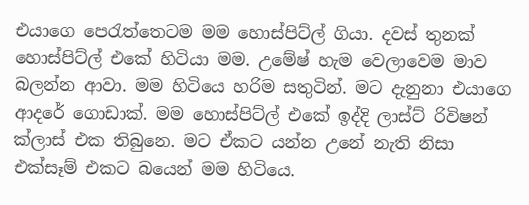එයාගෙ පෙරැත්තෙටම මම හොස්පිට්ල් ගියා. දවස් තුනක් හොස්පිට්ල් එකේ හිටියා මම. උමේෂ් හැම වෙලාවෙම මාව බලන්න ආවා. මම හිටියෙ හරිම සතුටින්. මට දැනුනා එයාගෙ ආදරේ ගොඩාක්. මම හොස්පිට්ල් එකේ ඉද්දි ලාස්ට් රිවිෂන් ක්ලාස් එක තිබුනෙ. මට ඒකට යන්න උනේ නැති නිසා එක්සෑම් එකට බයෙන් මම හිටියෙ.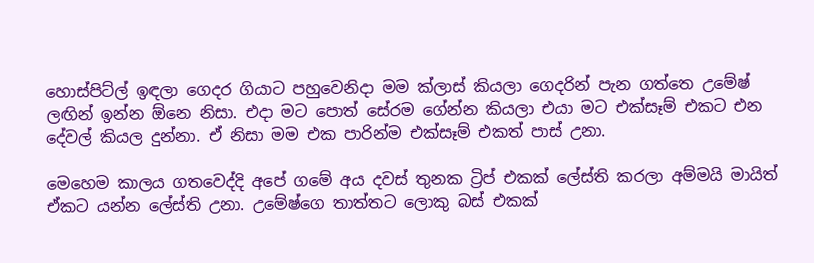හොස්පිට්ල් ඉඳලා ගෙදර ගියාට පහුවෙනිදා මම ක්ලාස් කියලා ගෙදරින් පැන ගත්තෙ උමේෂ් ලඟින් ඉන්න ඕනෙ නිසා. එදා මට පොත් සේරම ගේන්න කියලා එයා මට එක්සෑම් එකට එන දේවල් කියල දුන්නා. ඒ නිසා මම එක පාරින්ම එක්සෑම් එකත් පාස් උනා.

මෙහෙම කාලය ගතවෙද්දි අපේ ගමේ අය දවස් තුනක ට්‍රිප් එකක් ලේස්ති කරලා අම්මයි මායිත් ඒකට යන්න ලේස්ති උනා. උමේෂ්ගෙ තාත්තට ලොකු බස් එකක්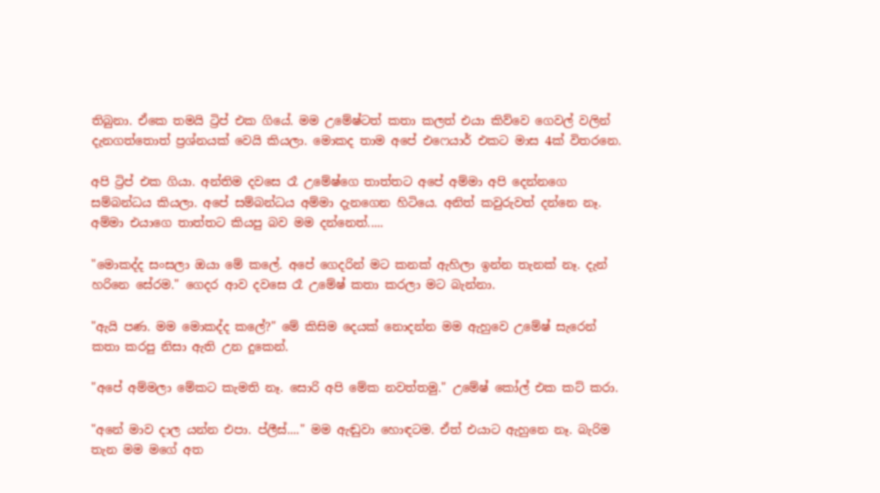තිබුනා. ඒකෙ තමයි ට්‍රිප් එක ගියේ. මම උමේෂ්ටත් කතා කලත් එයා කිව්වෙ ගෙවල් වලින් දැනගත්තොත් ප්‍රශ්නයක් වෙයි කියලා. මොකද තාම අපේ එෆෙයාර් එකට මාස 4ක් විතරනෙ.

අපි ට්‍රිප් එක ගියා. අන්තිම දවසෙ රෑ උමේෂ්ගෙ තාත්තට අපේ අම්මා අපි දෙන්නගෙ සම්බන්ධය කියලා. අපේ සම්බන්ධය අම්මා දැනගෙන හිටියෙ. අනිත් කවුරුවත් දන්නෙ නෑ. අම්මා එයාගෙ තාත්තට කියපු බව මම දන්නෙත්.....

"මොකද්ද සංසලා ඔයා මේ කලේ. අපේ ගෙදරින් මට කනක් ඇහිලා ඉන්න තැනක් නෑ. දැන් හරිනෙ සේරම." ගෙදර ආව දවසෙ රෑ උමේෂ් කතා කරලා මට බැන්නා.

"ඇයි පණ. මම මොකද්ද කලේ?" මේ කිසිම දෙයක් නොදන්න මම ඇහුවෙ උමේෂ් සැරෙන් කතා කරපු නිසා ඇති උන දුකෙන්.

"අපේ අම්මලා මේකට කැමති නෑ. සොරි අපි මේක නවත්තමු." උමේෂ් කෝල් එක කට් කරා.

"අනේ මාව දාල යන්න එපා. ප්ලීස්...." මම ඇඬුවා හොඳටම. ඒත් එයාට ඇහුනෙ නෑ. බැරිම තැන මම මගේ අත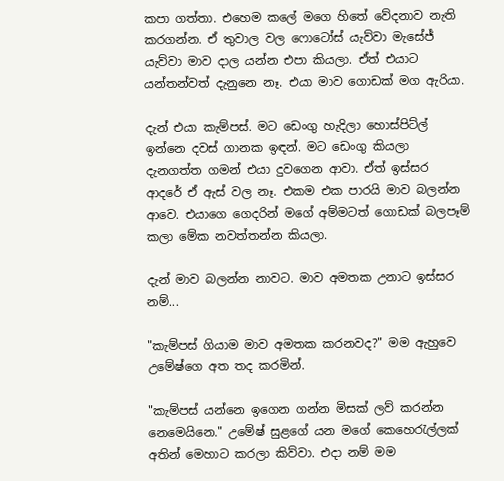කපා ගත්තා. එහෙම කලේ මගෙ හිතේ වේදනාව නැති කරගන්න. ඒ තුවාල වල ෆොටෝස් යැව්වා මැසේජ් යැව්වා මාව දාල යන්න එපා කියලා. ඒත් එයාට යන්තන්වත් දැනුනෙ නෑ. එයා මාව ගොඩක් මග ඇරියා.

දැන් එයා කැම්පස්. මට ඩෙංගු හැදිලා හොස්පිට්ල් ඉන්නෙ දවස් ගානක ඉඳන්. මට ඩෙංගු කියලා දැනගත්ත ගමන් එයා දුවගෙන ආවා. ඒත් ඉස්සර ආදරේ ඒ ඇස් වල නෑ. එකම එක පාරයි මාව බලන්න ආවෙ. එයාගෙ ගෙදරින් මගේ අම්මටත් ගොඩක් බලපෑම් කලා මේක නවත්තන්න කියලා.

දැන් මාව බලන්න නාවට. මාව අමතක උනාට ඉස්සර නම්...

"කැම්පස් ගියාම මාව අමතක කරනවද?" මම ඇහුවෙ උමේෂ්ගෙ අත තද කරමින්.

"කැම්පස් යන්නෙ ඉගෙන ගන්න මිසක් ලව් කරන්න නෙමෙයිනෙ." උමේෂ් සුළගේ යන මගේ කෙහෙරැල්ලක් අතින් මෙහාට කරලා කිව්වා. එදා නම් මම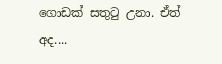ගොඩක් සතුටු උනා. ඒත් අද....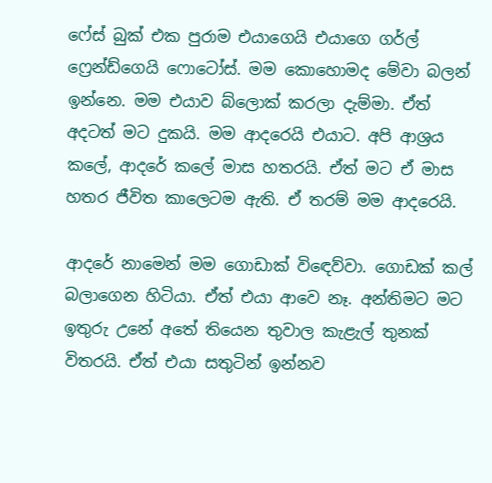ෆේස් බුක් එක පුරාම එයාගෙයි එයාගෙ ගර්ල් ෆ්‍රෙන්ඩ්ගෙයි ෆොටෝස්. මම කොහොමද මේවා බලන් ඉන්නෙ. මම එයාව බ්ලොක් කරලා දැම්මා. ඒත් අදටත් මට දුකයි. මම ආදරෙයි එයාට. අපි ආශ්‍රය කලේ, ආදරේ කලේ මාස හතරයි. ඒත් මට ඒ මාස හතර ජීවිත කාලෙටම ඇති. ඒ තරම් මම ආදරෙයි.

ආදරේ නාමෙන් මම ගොඩාක් විඳෙව්වා. ගොඩක් කල් බලාගෙන හිටියා. ඒත් එයා ආවෙ නෑ. අන්තිමට මට ඉතුරු උනේ අතේ තියෙන තුවාල කැළැල් තුනක් විතරයි. ඒත් එයා සතුටින් ඉන්නව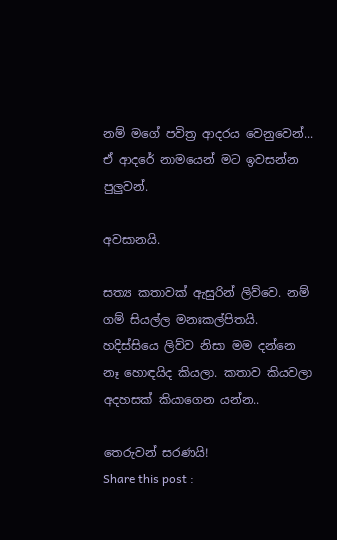නම් මගේ පවිත්‍ර ආදරය වෙනුවෙන්... ඒ ආදරේ නාමයෙන් මට ඉවසන්න පුලුවන්.

අවසානයි.

සත්‍ය කතාවක් ඇසුරින් ලිව්වෙ. නම් ගම් සියල්ල මනඃකල්පිතයි. හදිස්සියෙ ලිව්ව නිසා මම දන්නෙ නෑ හොඳයිද කියලා. කතාව කියවලා අදහසක් කියාගෙන යන්න..

තෙරුවන් සරණයි!
Share this post :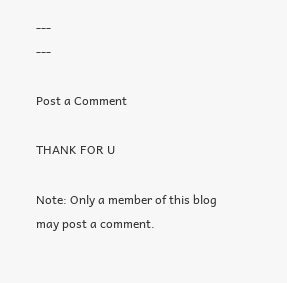---
---

Post a Comment

THANK FOR U

Note: Only a member of this blog may post a comment.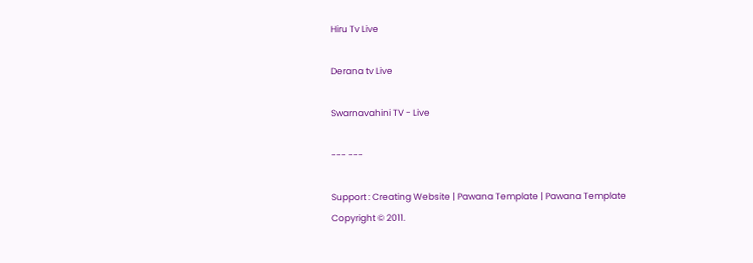Hiru Tv Live

Derana tv Live

Swarnavahini TV - Live

--- ---

Support : Creating Website | Pawana Template | Pawana Template
Copyright © 2011.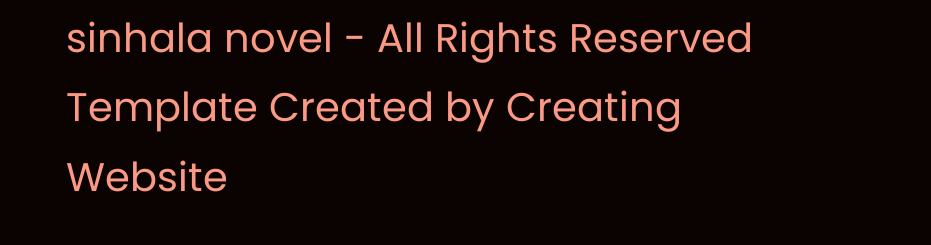sinhala novel - All Rights Reserved
Template Created by Creating Website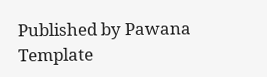Published by Pawana Template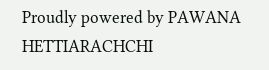Proudly powered by PAWANA HETTIARACHCHI